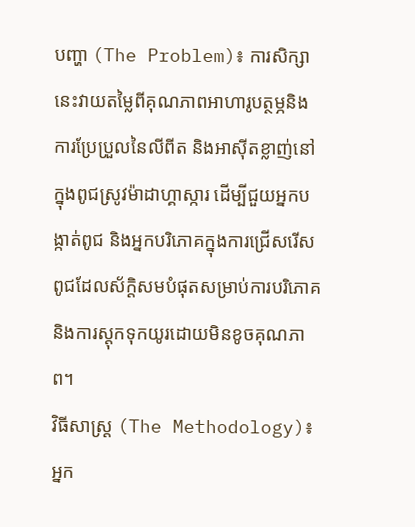បញ្ហា (The Problem)៖ ការសិក្សានេះវាយតម្លៃពីគុណភាពអាហារូបត្ថម្ភនិងការប្រែប្រួលនៃលីពីត និងអាស៊ីតខ្លាញ់នៅក្នុងពូជស្រូវម៉ាដាហ្គាស្ការ ដើម្បីជួយអ្នកបង្កាត់ពូជ និងអ្នកបរិភោគក្នុងការជ្រើសរើសពូជដែលស័ក្តិសមបំផុតសម្រាប់ការបរិភោគ និងការស្តុកទុកយូរដោយមិនខូចគុណភាព។
វិធីសាស្ត្រ (The Methodology)៖ អ្នក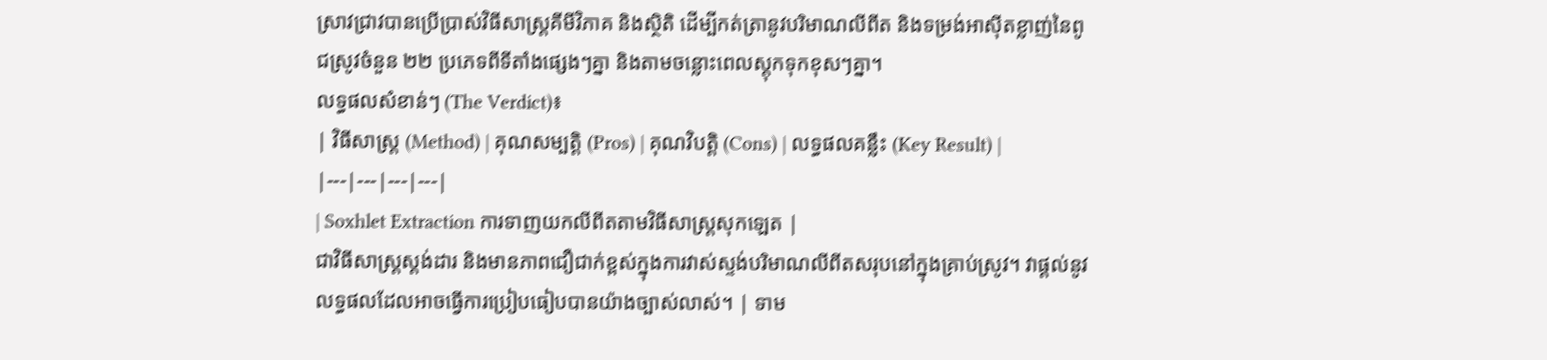ស្រាវជ្រាវបានប្រើប្រាស់វិធីសាស្ត្រគីមីវិភាគ និងស្ថិតិ ដើម្បីកត់ត្រានូវបរិមាណលីពីត និងទម្រង់អាស៊ីតខ្លាញ់នៃពូជស្រូវចំនួន ២២ ប្រភេទពីទីតាំងផ្សេងៗគ្នា និងតាមចន្លោះពេលស្តុកទុកខុសៗគ្នា។
លទ្ធផលសំខាន់ៗ (The Verdict)៖
| វិធីសាស្ត្រ (Method) | គុណសម្បត្តិ (Pros) | គុណវិបត្តិ (Cons) | លទ្ធផលគន្លឹះ (Key Result) |
|---|---|---|---|
| Soxhlet Extraction ការទាញយកលីពីតតាមវិធីសាស្ត្រសុកឡេត |
ជាវិធីសាស្ត្រស្តង់ដារ និងមានភាពជឿជាក់ខ្ពស់ក្នុងការវាស់ស្ទង់បរិមាណលីពីតសរុបនៅក្នុងគ្រាប់ស្រូវ។ វាផ្តល់នូវលទ្ធផលដែលអាចធ្វើការប្រៀបធៀបបានយ៉ាងច្បាស់លាស់។ | ទាម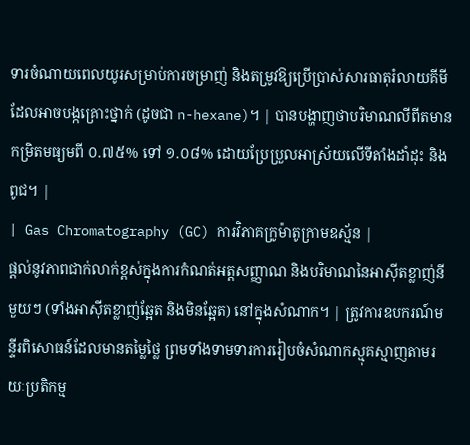ទារចំណាយពេលយូរសម្រាប់ការចម្រាញ់ និងតម្រូវឱ្យប្រើប្រាស់សារធាតុរំលាយគីមីដែលអាចបង្កគ្រោះថ្នាក់ (ដូចជា n-hexane)។ | បានបង្ហាញថាបរិមាណលីពីតមានកម្រិតមធ្យមពី ០.៧៥% ទៅ ១.០៨% ដោយប្រែប្រួលអាស្រ័យលើទីតាំងដាំដុះ និងពូជ។ |
| Gas Chromatography (GC) ការវិភាគក្រូម៉ាតូក្រាមឧស្ម័ន |
ផ្តល់នូវភាពជាក់លាក់ខ្ពស់ក្នុងការកំណត់អត្តសញ្ញាណ និងបរិមាណនៃអាស៊ីតខ្លាញ់នីមួយៗ (ទាំងអាស៊ីតខ្លាញ់ឆ្អែត និងមិនឆ្អែត) នៅក្នុងសំណាក។ | ត្រូវការឧបករណ៍មន្ទីរពិសោធន៍ដែលមានតម្លៃថ្លៃ ព្រមទាំងទាមទារការរៀបចំសំណាកស្មុគស្មាញតាមរយៈប្រតិកម្ម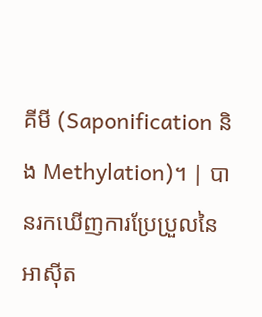គីមី (Saponification និង Methylation)។ | បានរកឃើញការប្រែប្រួលនៃអាស៊ីត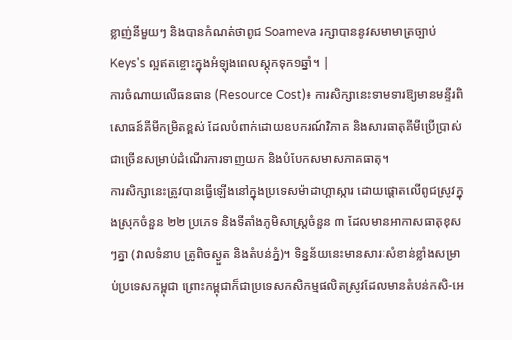ខ្លាញ់នីមួយៗ និងបានកំណត់ថាពូជ Soameva រក្សាបាននូវសមាមាត្រច្បាប់ Keys's ល្អឥតខ្ចោះក្នុងអំឡុងពេលស្តុកទុក១ឆ្នាំ។ |
ការចំណាយលើធនធាន (Resource Cost)៖ ការសិក្សានេះទាមទារឱ្យមានមន្ទីរពិសោធន៍គីមីកម្រិតខ្ពស់ ដែលបំពាក់ដោយឧបករណ៍វិភាគ និងសារធាតុគីមីប្រើប្រាស់ជាច្រើនសម្រាប់ដំណើរការទាញយក និងបំបែកសមាសភាគធាតុ។
ការសិក្សានេះត្រូវបានធ្វើឡើងនៅក្នុងប្រទេសម៉ាដាហ្គាស្ការ ដោយផ្តោតលើពូជស្រូវក្នុងស្រុកចំនួន ២២ ប្រភេទ និងទីតាំងភូមិសាស្ត្រចំនួន ៣ ដែលមានអាកាសធាតុខុសៗគ្នា (វាលទំនាប ត្រូពិចស្ងួត និងតំបន់ភ្នំ)។ ទិន្នន័យនេះមានសារៈសំខាន់ខ្លាំងសម្រាប់ប្រទេសកម្ពុជា ព្រោះកម្ពុជាក៏ជាប្រទេសកសិកម្មផលិតស្រូវដែលមានតំបន់កសិ-អេ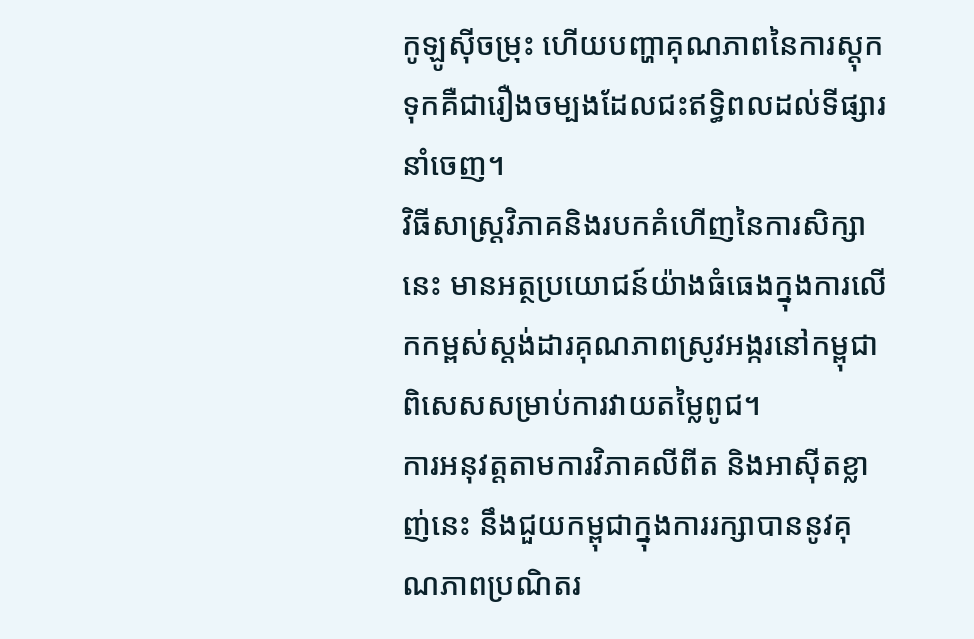កូឡូស៊ីចម្រុះ ហើយបញ្ហាគុណភាពនៃការស្តុកទុកគឺជារឿងចម្បងដែលជះឥទ្ធិពលដល់ទីផ្សារនាំចេញ។
វិធីសាស្ត្រវិភាគនិងរបកគំហើញនៃការសិក្សានេះ មានអត្ថប្រយោជន៍យ៉ាងធំធេងក្នុងការលើកកម្ពស់ស្តង់ដារគុណភាពស្រូវអង្ករនៅកម្ពុជា ពិសេសសម្រាប់ការវាយតម្លៃពូជ។
ការអនុវត្តតាមការវិភាគលីពីត និងអាស៊ីតខ្លាញ់នេះ នឹងជួយកម្ពុជាក្នុងការរក្សាបាននូវគុណភាពប្រណិតរ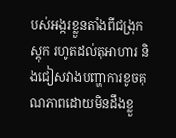បស់អង្ករខ្លួនតាំងពីជង្រុកស្តុក រហូតដល់តុអាហារ និងជៀសវាងបញ្ហាការខូចគុណភាពដោយមិនដឹងខ្លួ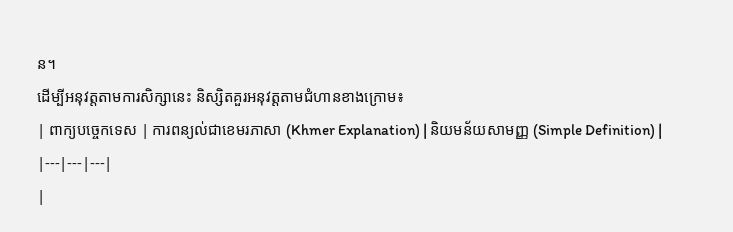ន។
ដើម្បីអនុវត្តតាមការសិក្សានេះ និស្សិតគួរអនុវត្តតាមជំហានខាងក្រោម៖
| ពាក្យបច្ចេកទេស | ការពន្យល់ជាខេមរភាសា (Khmer Explanation) | និយមន័យសាមញ្ញ (Simple Definition) |
|---|---|---|
|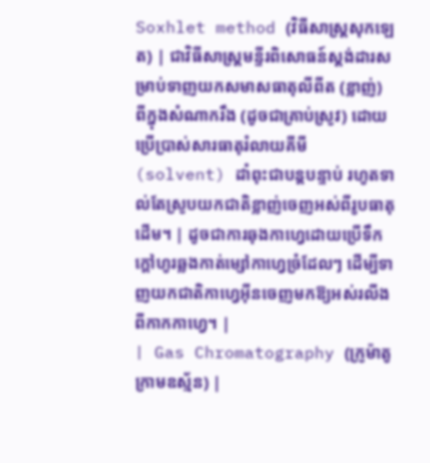Soxhlet method (វិធីសាស្ត្រសុកឡេត) | ជាវិធីសាស្ត្រមន្ទីរពិសោធន៍ស្តង់ដារសម្រាប់ទាញយកសមាសធាតុលីពីត (ខ្លាញ់) ពីក្នុងសំណាករឹង (ដូចជាគ្រាប់ស្រូវ) ដោយប្រើប្រាស់សារធាតុរំលាយគីមី (solvent) ដាំពុះជាបន្តបន្ទាប់ រហូតទាល់តែស្រូបយកជាតិខ្លាញ់ចេញអស់ពីរូបធាតុដើម។ | ដូចជាការឆុងកាហ្វេដោយប្រើទឹកក្តៅហូរឆ្លងកាត់ម្សៅកាហ្វេច្រំដែលៗ ដើម្បីទាញយកជាតិកាហ្វេអ៊ីនចេញមកឱ្យអស់រលីងពីកាកកាហ្វេ។ |
| Gas Chromatography (ក្រូម៉ាតូក្រាមឧស្ម័ន) |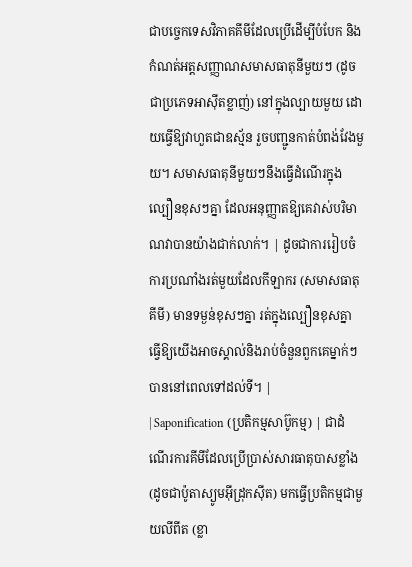ជាបច្ចេកទេសវិភាគគីមីដែលប្រើដើម្បីបំបែក និងកំណត់អត្តសញ្ញាណសមាសធាតុនីមួយៗ (ដូចជាប្រភេទអាស៊ីតខ្លាញ់) នៅក្នុងល្បាយមួយ ដោយធ្វើឱ្យវាហួតជាឧស្ម័ន រួចបញ្ជូនកាត់បំពង់វែងមួយ។ សមាសធាតុនីមួយៗនឹងធ្វើដំណើរក្នុងល្បឿនខុសៗគ្នា ដែលអនុញ្ញាតឱ្យគេវាស់បរិមាណវាបានយ៉ាងជាក់លាក់។ | ដូចជាការរៀបចំការប្រណាំងរត់មួយដែលកីឡាករ (សមាសធាតុគីមី) មានទម្ងន់ខុសៗគ្នា រត់ក្នុងល្បឿនខុសគ្នា ធ្វើឱ្យយើងអាចស្គាល់និងរាប់ចំនួនពួកគេម្នាក់ៗបាននៅពេលទៅដល់ទី។ |
| Saponification (ប្រតិកម្មសាប៊ូកម្ម) | ជាដំណើរការគីមីដែលប្រើប្រាស់សារធាតុបាសខ្លាំង (ដូចជាប៉ូតាស្យូមអ៊ីដ្រុកស៊ីត) មកធ្វើប្រតិកម្មជាមួយលីពីត (ខ្លា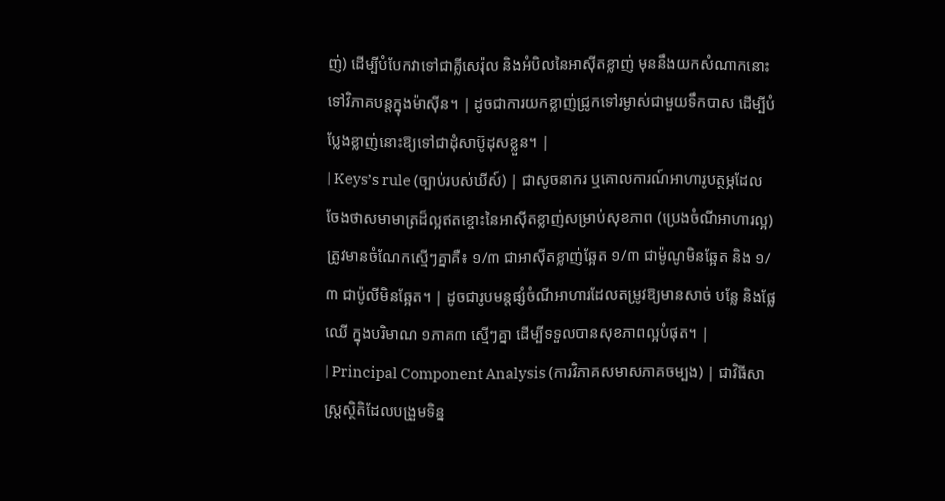ញ់) ដើម្បីបំបែកវាទៅជាគ្លីសេរ៉ុល និងអំបិលនៃអាស៊ីតខ្លាញ់ មុននឹងយកសំណាកនោះទៅវិភាគបន្តក្នុងម៉ាស៊ីន។ | ដូចជាការយកខ្លាញ់ជ្រូកទៅរម្ងាស់ជាមួយទឹកបាស ដើម្បីបំប្លែងខ្លាញ់នោះឱ្យទៅជាដុំសាប៊ូដុសខ្លួន។ |
| Keys’s rule (ច្បាប់របស់ឃីស៍) | ជាសូចនាករ ឬគោលការណ៍អាហារូបត្ថម្ភដែលចែងថាសមាមាត្រដ៏ល្អឥតខ្ចោះនៃអាស៊ីតខ្លាញ់សម្រាប់សុខភាព (ប្រេងចំណីអាហារល្អ) ត្រូវមានចំណែកស្មើៗគ្នាគឺ៖ ១/៣ ជាអាស៊ីតខ្លាញ់ឆ្អែត ១/៣ ជាម៉ូណូមិនឆ្អែត និង ១/៣ ជាប៉ូលីមិនឆ្អែត។ | ដូចជារូបមន្តផ្សំចំណីអាហារដែលតម្រូវឱ្យមានសាច់ បន្លែ និងផ្លែឈើ ក្នុងបរិមាណ ១ភាគ៣ ស្មើៗគ្នា ដើម្បីទទួលបានសុខភាពល្អបំផុត។ |
| Principal Component Analysis (ការវិភាគសមាសភាគចម្បង) | ជាវិធីសាស្ត្រស្ថិតិដែលបង្រួមទិន្ន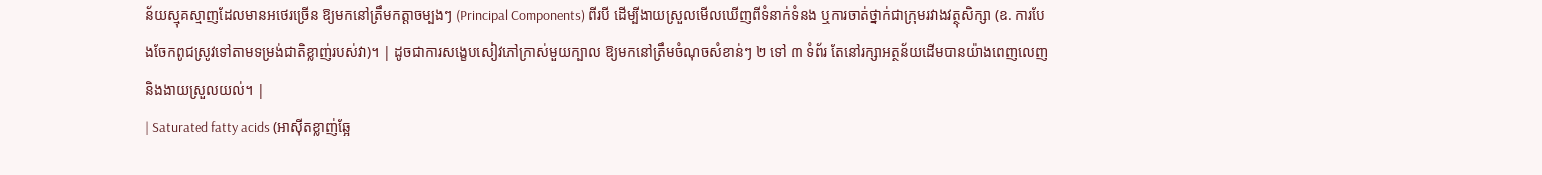ន័យស្មុគស្មាញដែលមានអថេរច្រើន ឱ្យមកនៅត្រឹមកត្តាចម្បងៗ (Principal Components) ពីរបី ដើម្បីងាយស្រួលមើលឃើញពីទំនាក់ទំនង ឬការចាត់ថ្នាក់ជាក្រុមរវាងវត្ថុសិក្សា (ឧ. ការបែងចែកពូជស្រូវទៅតាមទម្រង់ជាតិខ្លាញ់របស់វា)។ | ដូចជាការសង្ខេបសៀវភៅក្រាស់មួយក្បាល ឱ្យមកនៅត្រឹមចំណុចសំខាន់ៗ ២ ទៅ ៣ ទំព័រ តែនៅរក្សាអត្ថន័យដើមបានយ៉ាងពេញលេញ និងងាយស្រួលយល់។ |
| Saturated fatty acids (អាស៊ីតខ្លាញ់ឆ្អែ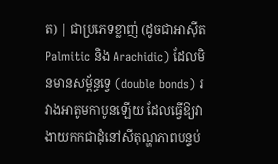ត) | ជាប្រភេទខ្លាញ់ (ដូចជាអាស៊ីត Palmitic និង Arachidic) ដែលមិនមានសម្ព័ន្ធទ្វេ (double bonds) រវាងអាតូមកាបូនឡើយ ដែលធ្វើឱ្យវាងាយកកជាដុំនៅសីតុណ្ហភាពបន្ទប់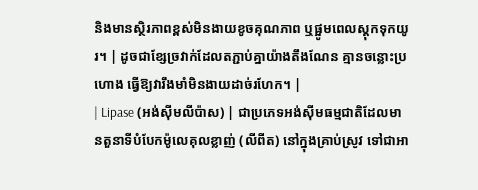និងមានស្ថិរភាពខ្ពស់មិនងាយខូចគុណភាព ឬផ្អូមពេលស្តុកទុកយូរ។ | ដូចជាខ្សែច្រវាក់ដែលតភ្ជាប់គ្នាយ៉ាងតឹងណែន គ្មានចន្លោះប្រហោង ធ្វើឱ្យវារឹងមាំមិនងាយដាច់រហែក។ |
| Lipase (អង់ស៊ីមលីប៉ាស) | ជាប្រភេទអង់ស៊ីមធម្មជាតិដែលមានតួនាទីបំបែកម៉ូលេគុលខ្លាញ់ (លីពីត) នៅក្នុងគ្រាប់ស្រូវ ទៅជាអា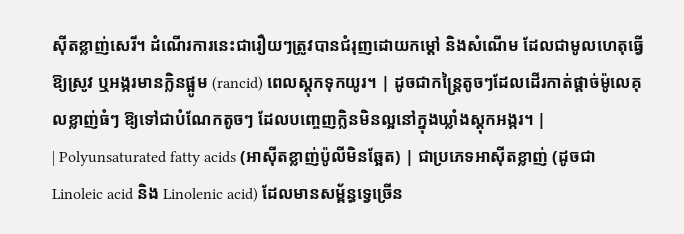ស៊ីតខ្លាញ់សេរី។ ដំណើរការនេះជារឿយៗត្រូវបានជំរុញដោយកម្តៅ និងសំណើម ដែលជាមូលហេតុធ្វើឱ្យស្រូវ ឬអង្ករមានក្លិនផ្អូម (rancid) ពេលស្តុកទុកយូរ។ | ដូចជាកន្ត្រៃតូចៗដែលដើរកាត់ផ្តាច់ម៉ូលេគុលខ្លាញ់ធំៗ ឱ្យទៅជាបំណែកតូចៗ ដែលបញ្ចេញក្លិនមិនល្អនៅក្នុងឃ្លាំងស្តុកអង្ករ។ |
| Polyunsaturated fatty acids (អាស៊ីតខ្លាញ់ប៉ូលីមិនឆ្អែត) | ជាប្រភេទអាស៊ីតខ្លាញ់ (ដូចជា Linoleic acid និង Linolenic acid) ដែលមានសម្ព័ន្ធទ្វេច្រើន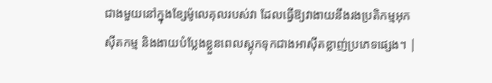ជាងមួយនៅក្នុងខ្សែម៉ូលេគុលរបស់វា ដែលធ្វើឱ្យវាងាយនឹងរងប្រតិកម្មអុកស៊ីតកម្ម និងងាយបំប្លែងខ្លួនពេលស្តុកទុកជាងអាស៊ីតខ្លាញ់ប្រភេទផ្សេង។ |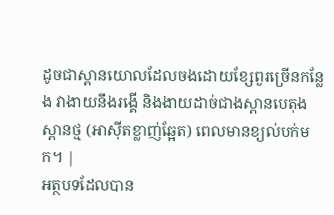ដូចជាស្ពានយោលដែលចងដោយខ្សែពួរច្រើនកន្លែង វាងាយនឹងរង្គើ និងងាយដាច់ជាងស្ពានបេតុងស្ពានថ្ម (អាស៊ីតខ្លាញ់ឆ្អែត) ពេលមានខ្យល់បក់មក។ |
អត្ថបទដែលបាន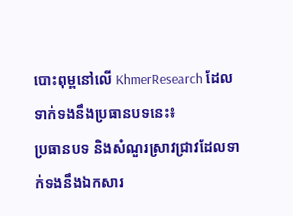បោះពុម្ពនៅលើ KhmerResearch ដែលទាក់ទងនឹងប្រធានបទនេះ៖
ប្រធានបទ និងសំណួរស្រាវជ្រាវដែលទាក់ទងនឹងឯកសារ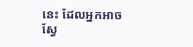នេះ ដែលអ្នកអាចស្វែ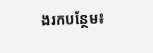ងរកបន្ថែម៖